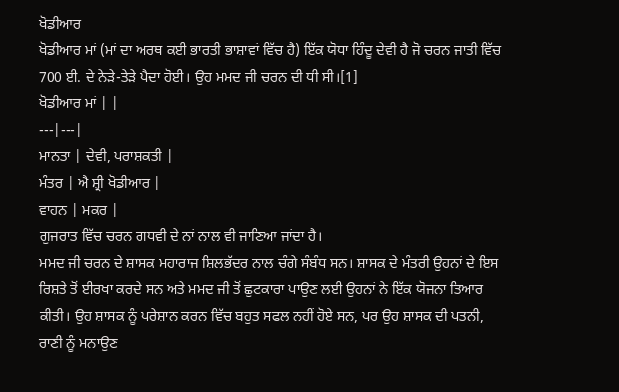ਖੋਡੀਆਰ
ਖੋਡੀਆਰ ਮਾਂ (ਮਾਂ ਦਾ ਅਰਥ ਕਈ ਭਾਰਤੀ ਭਾਸ਼ਾਵਾਂ ਵਿੱਚ ਹੈ) ਇੱਕ ਯੋਧਾ ਹਿੰਦੂ ਦੇਵੀ ਹੈ ਜੋ ਚਰਨ ਜਾਤੀ ਵਿੱਚ 700 ਈ. ਦੇ ਨੇੜੇ-ਤੇੜੇ ਪੈਦਾ ਹੋਈ। ਉਹ ਮਮਦ ਜੀ ਚਰਨ ਦੀ ਧੀ ਸੀ।[1]
ਖੋਡੀਆਰ ਮਾਂ | |
---|---|
ਮਾਨਤਾ | ਦੇਵੀ, ਪਰਾਸ਼ਕਤੀ |
ਮੰਤਰ | ਐ ਸ਼੍ਰੀ ਖੋਡੀਆਰ |
ਵਾਹਨ | ਮਕਰ |
ਗੁਜਰਾਤ ਵਿੱਚ ਚਰਨ ਗਧਵੀ ਦੇ ਨਾਂ ਨਾਲ ਵੀ ਜਾਣਿਆ ਜਾਂਦਾ ਹੈ।
ਮਮਦ ਜੀ ਚਰਨ ਦੇ ਸ਼ਾਸਕ ਮਹਾਰਾਜ ਸ਼ਿਲਭੱਦਰ ਨਾਲ ਚੰਗੇ ਸੰਬੰਧ ਸਨ। ਸ਼ਾਸਕ ਦੇ ਮੰਤਰੀ ਉਹਨਾਂ ਦੇ ਇਸ ਰਿਸ਼ਤੇ ਤੋਂ ਈਰਖਾ ਕਰਦੇ ਸਨ ਅਤੇ ਮਮਦ ਜੀ ਤੋਂ ਛੁਟਕਾਰਾ ਪਾਉਣ ਲਈ ਉਹਨਾਂ ਨੇ ਇੱਕ ਯੋਜਨਾ ਤਿਆਰ ਕੀਤੀ। ਉਹ ਸ਼ਾਸਕ ਨੂੰ ਪਰੇਸ਼ਾਨ ਕਰਨ ਵਿੱਚ ਬਹੁਤ ਸਫਲ ਨਹੀਂ ਹੋਏ ਸਨ, ਪਰ ਉਹ ਸ਼ਾਸਕ ਦੀ ਪਤਨੀ, ਰਾਣੀ ਨੂੰ ਮਨਾਉਣ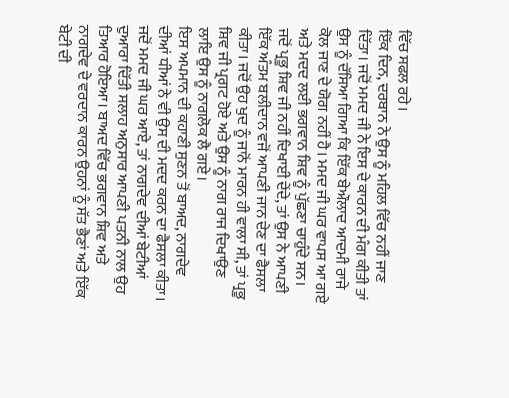ਵਿੱਚ ਸਫਲ ਰਹੇ।
ਇੱਕ ਦਿਨ, ਦਰਬਾਨ ਨੇ ਉਸ ਨੂੰ ਮਹਿਲ ਵਿੱਚ ਨਹੀਂ ਜਾਣ ਦਿੱਤਾ। ਜਦੋਂ ਮਮਦ ਜੀ ਨੇ ਇਸ ਦੇ ਕਾਰਨ ਦੀ ਮੰਗ ਕੀਤੀ ਤਾਂ ਉਸ ਨੂੰ ਦੱਸਿਆ ਗਿਆ ਕਿ ਇੱਕ ਬੇਔਲਾਦ ਆਦਮੀ ਰਾਜੇ ਕੋਲ ਜਾਣ ਦੇ ਯੋਗ ਨਹੀਂ ਹੈ। ਮਮਦ ਜੀ ਘਰ ਵਾਪਸ ਆ ਗਏ ਅਤੇ ਮਦਦ ਲਈ ਭਗਵਾਨ ਸ਼ਿਵ ਨੂੰ ਪੁੱਛਣਾ ਚਾਹੁੰਦੇ ਸਨ। ਜਦੋਂ ਪ੍ਰਭੂ ਸ਼ਿਵ ਜੀ ਨਹੀਂ ਦਿਖਾਈ ਦੇਂਦੇ, ਤਾਂ ਉਸ ਨੇ ਆਪਣੀ ਇੱਕ ਅੰਤਮ ਬਲੀਦਾਨ ਵਜੋਂ ਆਪਣੀ ਜਾਨ ਦੇਣ ਦਾ ਫੈਸਲਾ ਕੀਤਾ। ਜਦੋਂ ਉਹ ਖੁਦ ਨੂੰ ਜਾਨੋਂ ਮਾਰਨ ਹੀ ਵਾਲਾ ਸੀ, ਤਾਂ ਪ੍ਰਭੂ ਸ਼ਿਵ ਜੀ ਪ੍ਰਗਟ ਹੋਏ ਅਤੇ ਉਸ ਨੂੰ ਨਾਗ ਰਾਜ ਦਿਖਾਉਣ ਲਾਇ ਉਸ ਨੂੰ ਨਾਗਲੋਕ ਲੈ ਗਏ।
ਇਸ ਅਪਮਾਨ ਦੀ ਕਹਾਣੀ ਸੁਣਨ ਤੋਂ ਬਾਅਦ, ਨਾਗਦੇਵ ਦੀਆਂ ਧੀਆਂ ਨੇ ਵੀ ਉਸ ਦੀ ਮਦਦ ਕਰਨ ਦਾ ਫੈਸਲਾ ਕੀਤਾ। ਜਦੋਂ ਮਮਦ ਜੀ ਘਰ ਆਏ, ਤਾਂ ਨਾਗਦੇਵ ਦੀਆਂ ਬੇਟੀਆਂ ਦੁਆਰਾ ਦਿੱਤੀ ਸਲਾਹ ਅਨੁਸਾਰ ਆਪਣੀ ਪਤਨੀ ਨਾਲ ਉਹ ਤਿਆਰ ਹੋਇਆ। ਬਾਅਦ ਵਿੱਚ ਭਗਵਾਨ ਸ਼ਿਵ ਅਤੇ ਨਾਗਦੇਵ ਦੇ ਵਰਦਾਨ ਕਾਰਨ ਉਹਨਾਂ ਨੂੰ ਸੱਤ ਭੈਣਾਂ ਅਤੇ ਇੱਕ ਬੇਟੀ ਦੀ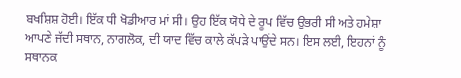ਬਖਸ਼ਿਸ਼ ਹੋਈ। ਇੱਕ ਧੀ ਖੋਡੀਆਰ ਮਾਂ ਸੀ। ਉਹ ਇੱਕ ਯੋਧੇ ਦੇ ਰੂਪ ਵਿੱਚ ਉਭਰੀ ਸੀ ਅਤੇ ਹਮੇਸ਼ਾ ਆਪਣੇ ਜੱਦੀ ਸਥਾਨ, ਨਾਗਲੋਕ, ਦੀ ਯਾਦ ਵਿੱਚ ਕਾਲੇ ਕੱਪੜੇ ਪਾਉਂਦੇ ਸਨ। ਇਸ ਲਈ, ਇਹਨਾਂ ਨੂੰ ਸਥਾਨਕ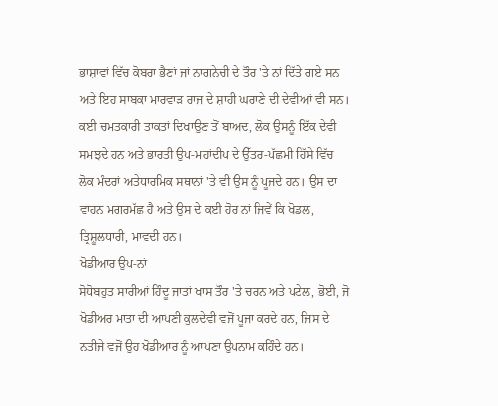ਭਾਸ਼ਾਵਾਂ ਵਿੱਚ ਕੋਬਰਾ ਭੈਣਾਂ ਜਾਂ ਨਾਗਨੇਚੀ ਦੇ ਤੌਰ 'ਤੇ ਨਾਂ ਦਿੱਤੇ ਗਏ ਸਨ ਅਤੇ ਇਹ ਸਾਬਕਾ ਮਾਰਵਾੜ ਰਾਜ ਦੇ ਸ਼ਾਹੀ ਘਰਾਣੇ ਦੀ ਦੇਵੀਆਂ ਵੀ ਸਨ। ਕਈ ਚਮਤਕਾਰੀ ਤਾਕਤਾਂ ਦਿਖਾਉਣ ਤੋਂ ਬਾਅਦ, ਲੋਕ ਉਸਨੂੰ ਇੱਕ ਦੇਵੀ ਸਮਝਦੇ ਹਨ ਅਤੇ ਭਾਰਤੀ ਉਪ-ਮਹਾਂਦੀਪ ਦੇ ਉੱਤਰ-ਪੱਛਮੀ ਹਿੱਸੇ ਵਿੱਚ ਲੋਕ ਮੰਦਰਾਂ ਅਤੇਧਾਰਮਿਕ ਸਥਾਨਾਂ 'ਤੇ ਵੀ ਉਸ ਨੂੰ ਪੂਜਦੇ ਹਨ। ਉਸ ਦਾ ਵਾਹਨ ਮਗਰਮੱਛ ਹੈ ਅਤੇ ਉਸ ਦੇ ਕਈ ਹੋਰ ਨਾਂ ਜਿਵੇਂ ਕਿ ਖੋਡਲ, ਤ੍ਰਿਸ਼ੂਲਧਾਰੀ, ਮਾਵਦੀ ਹਨ।
ਖੋਡੀਆਰ ਉਪ-ਨਾਂ
ਸੋਧੋਬਹੁਤ ਸਾਰੀਆਂ ਹਿੰਦੂ ਜਾਤਾਂ ਖਾਸ ਤੌਰ 'ਤੇ ਚਰਨ ਅਤੇ ਪਟੇਲ, ਭੋਈ, ਜੋ ਖੋਡੀਅਰ ਮਾਤਾ ਦੀ ਆਪਣੀ ਕੁਲਦੇਵੀ ਵਜੋਂ ਪੂਜਾ ਕਰਦੇ ਹਨ, ਜਿਸ ਦੇ ਨਤੀਜੇ ਵਜੋਂ ਉਹ ਖੋਡੀਆਰ ਨੂੰ ਆਪਣਾ ਉਪਨਾਮ ਕਹਿੰਦੇ ਹਨ।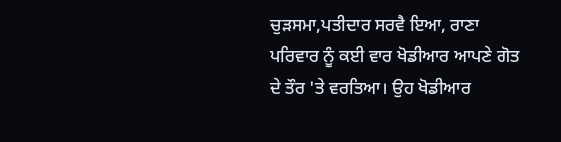ਚੁੜਸਮਾ,ਪਤੀਦਾਰ ਸਰਵੈ ਇਆ, ਰਾਣਾ ਪਰਿਵਾਰ ਨੂੰ ਕਈ ਵਾਰ ਖੋਡੀਆਰ ਆਪਣੇ ਗੋਤ ਦੇ ਤੌਰ 'ਤੇ ਵਰਤਿਆ। ਉਹ ਖੋਡੀਆਰ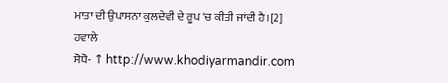ਮਾਤਾ ਦੀ ਉਪਾਸਨਾ ਕੁਲਦੇਵੀ ਦੇ ਰੂਪ 'ਚ ਕੀਤੀ ਜਾਂਦੀ ਹੈ।[2]
ਹਵਾਲੇ
ਸੋਧੋ- ↑ http://www.khodiyarmandir.com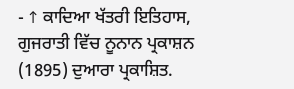- ↑ ਕਾਦਿਆ ਖੱਤਰੀ ਇਤਿਹਾਸ, ਗੁਜਰਾਤੀ ਵਿੱਚ ਨੂਨਾਨ ਪ੍ਰਕਾਸ਼ਨ (1895) ਦੁਆਰਾ ਪ੍ਰਕਾਸ਼ਿਤ.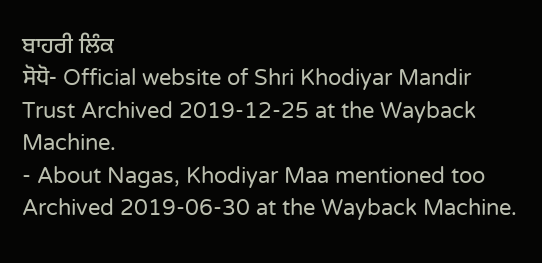ਬਾਹਰੀ ਲਿੰਕ
ਸੋਧੋ- Official website of Shri Khodiyar Mandir Trust Archived 2019-12-25 at the Wayback Machine.
- About Nagas, Khodiyar Maa mentioned too Archived 2019-06-30 at the Wayback Machine.